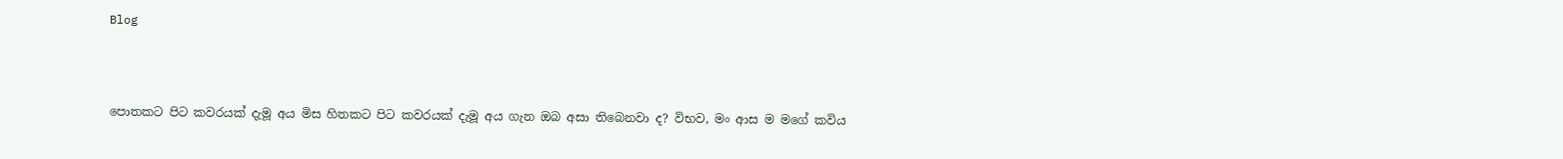Blog



පොතකට පිට කවරයක් දැමූ අය මිස හිතකට පිට කවරයක් දැමූ අය ගැන ඔබ අසා තිබෙනවා ද? විභව, මං ආස ම මගේ කවිය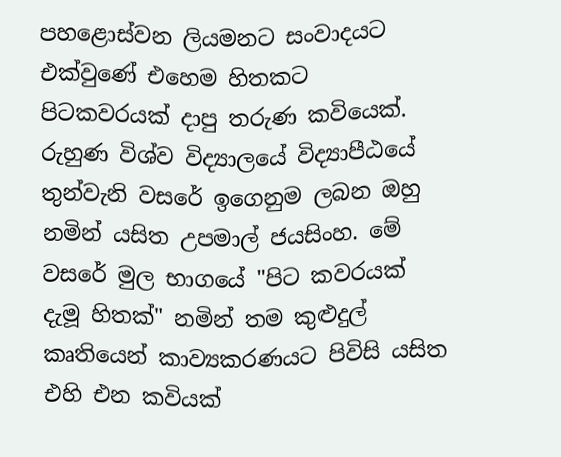පහළොස්වන ලියමනට සංවාදයට එක්වුණේ එහෙම හිතකට පිටකවරයක් දාපු තරුණ කවියෙක්. රුහුණ විශ්ව විද්‍යාලයේ විද්‍යාපීඨයේ තුන්වැනි වසරේ ඉගෙනුම ලබන ඔහු නමින් යසිත උපමාල් ජයසිංහ. මේ වසරේ මුල භාගයේ "පිට කවරයක් දැමූ හිතක්" නමින් තම කුළුදුල් කෘතියෙන් කාව්‍යකරණයට පිවිසි යසිත එහි එන කවියක්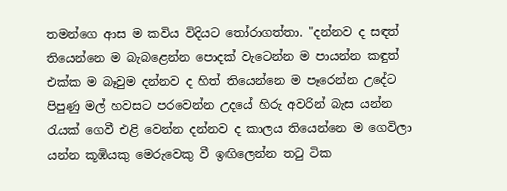තමන්ගෙ ආස ම කවිය විදියට තෝරාගත්තා. "දන්නව ද සඳත් තියෙන්නෙ ම බැබළෙන්න පොදක් වැටෙන්න ම පායන්න කඳුත් එක්ක ම බෑවුම දන්නව ද හිත් තියෙන්නෙ ම පෑරෙන්න උදේට පිපුණු මල් හවසට පරවෙන්න උදයේ හිරු අවරින් බැස යන්න රැයක් ගෙවී එළි වෙන්න දන්නව ද කාලය තියෙන්නෙ ම ගෙවිලා යන්න කූඹියකු මෙරුවෙකු වී ඉඟිලෙන්න තටු ටික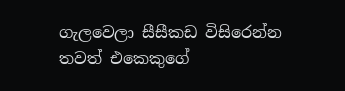ගැලවෙලා සීසීකඩ විසිරෙන්න තවත් එකෙකුගේ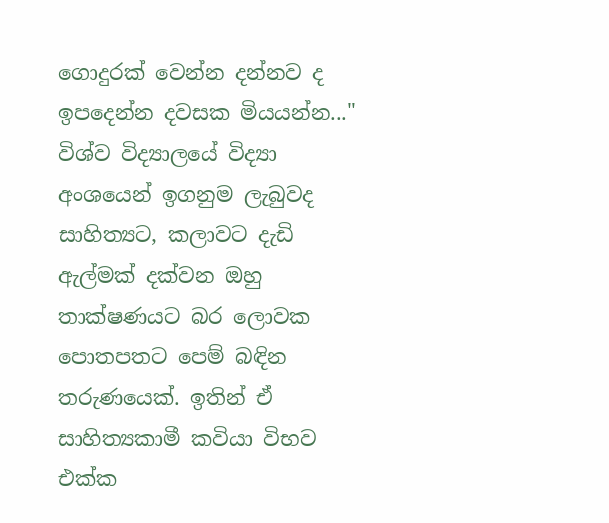ගොදුරක් වෙන්න දන්නව ද ඉපදෙන්න දවසක මියයන්න..." විශ්ව විද්‍යාලයේ විද්‍යා අංශයෙන් ඉගනුම ලැබුවද සාහිත්‍යට, කලාවට දැඩි ඇල්මක් දක්වන ඔහු තාක්ෂණයට බර ලොවක පොතපතට පෙම් බඳින තරුණයෙක්. ඉතින් ඒ සාහිත්‍යකාමී කවියා විභව එක්ක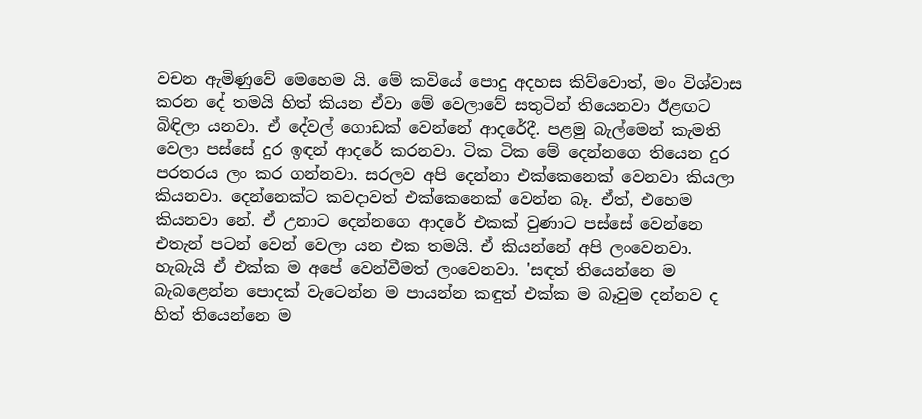වචන ඇමිණුවේ මෙහෙම යි. මේ කවියේ පොදු අදහස කිව්වොත්, මං විශ්වාස කරන දේ තමයි හිත් කියන ඒවා මේ වෙලාවේ සතුටින් තියෙනවා ඊළඟට බිඳිලා යනවා. ඒ දේවල් ගොඩක් වෙන්නේ ආදරේදී. පළමු බැල්මෙන් කැමති වෙලා පස්සේ දුර ඉඳන් ආදරේ කරනවා. ටික ටික මේ දෙන්නගෙ තියෙන දුර පරතරය ලං කර ගන්නවා. සරලව අපි දෙන්නා එක්කෙනෙක් වෙනවා කියලා කියනවා. දෙන්නෙක්ට කවදාවත් එක්කෙනෙක් වෙන්න බෑ. ඒත්, එහෙම කියනවා නේ. ඒ උනාට දෙන්නගෙ ආදරේ එකක් වුණාට පස්සේ වෙන්නෙ එතැන් පටන් වෙන් වෙලා යන එක තමයි. ඒ කියන්නේ අපි ලංවෙනවා. හැබැයි ඒ එක්ක ම අපේ වෙන්වීමත් ලංවෙනවා. 'සඳත් තියෙන්නෙ ම බැබළෙන්න පොදක් වැටෙන්න ම පායන්න කඳුත් එක්ක ම බෑවුම දන්නව ද හිත් තියෙන්නෙ ම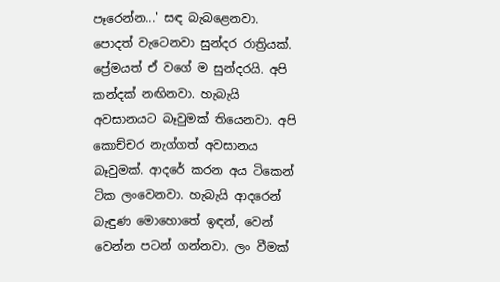පෑරෙන්න...' සඳ බැබළෙනවා. පොදත් වැටෙනවා සුන්දර රාත්‍රියක්. ප්‍රේමයත් ඒ වගේ ම සුන්දරයි. අපි කන්දක් නඟිනවා. හැබැයි අවසානයට බෑවුමක් තියෙනවා. අපි කොච්චර නැග්ගත් අවසානය බෑවුමක්. ආදරේ කරන අය ටිකෙන් ටික ලංවෙනවා. හැබැයි ආදරෙන් බැඳුණ මොහොතේ ඉඳන්, වෙන් වෙන්න පටන් ගන්නවා. ලං වීමක්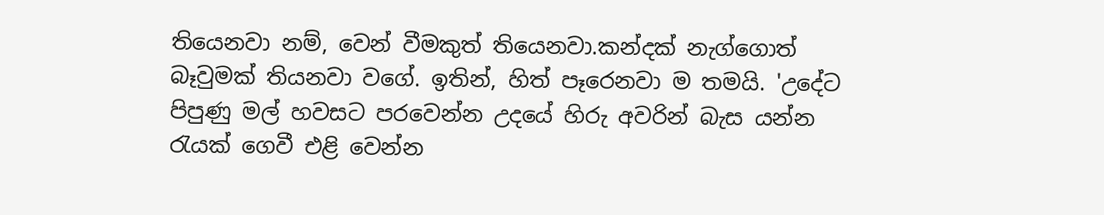තියෙනවා නම්, වෙන් වීමකුත් තියෙනවා.කන්දක් නැග්ගොත් බෑවුමක් තියනවා වගේ. ඉතින්, හිත් පෑරෙනවා ම තමයි. 'උදේට පිපුණු මල් හවසට පරවෙන්න උදයේ හිරු අවරින් බැස යන්න රැයක් ගෙවී එළි වෙන්න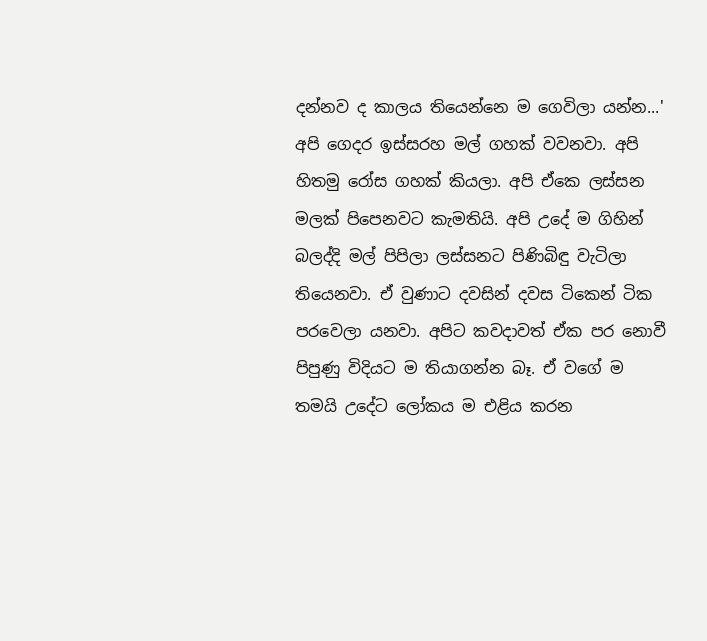දන්නව ද කාලය තියෙන්නෙ ම ගෙවිලා යන්න...' අපි ගෙදර ඉස්සරහ මල් ගහක් වවනවා. අපි හිතමු රෝස ගහක් කියලා. අපි ඒකෙ ලස්සන මලක් පිපෙනවට කැමතියි. අපි උදේ ම ගිහින් බලද්දි මල් පිපිලා ලස්සනට පිණිබිඳු වැටිලා තියෙනවා. ඒ වුණාට දවසින් දවස ටිකෙන් ටික පරවෙලා යනවා. අපිට කවදාවත් ඒක පර නොවී පිපුණු විදියට ම තියාගන්න බෑ. ඒ වගේ ම තමයි උදේට ලෝකය ම එළිය කරන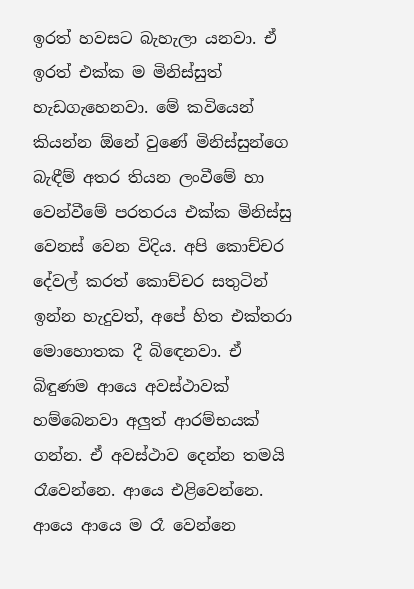ඉරත් හවසට බැහැලා යනවා. ඒ ඉරත් එක්ක ම මිනිස්සුත් හැඩගැහෙනවා. මේ කවියෙන් කියන්න ඕනේ වුණේ මිනිස්සුන්ගෙ බැඳීම් අතර තියන ලංවීමේ හා වෙන්වීමේ පරතරය එක්ක මිනිස්සු වෙනස් වෙන විදිය. අපි කොච්චර දේවල් කරත් කොච්චර සතුටින් ඉන්න හැදුවත්, අපේ හිත එක්තරා මොහොතක දී බිඳෙනවා. ඒ බිඳුණම ආයෙ අවස්ථාවක් හම්බෙනවා අලුත් ආරම්භයක් ගන්න. ඒ අවස්ථාව දෙන්න තමයි රෑවෙන්නෙ. ආයෙ එළිවෙන්නෙ. ආයෙ ආයෙ ම රෑ වෙන්නෙ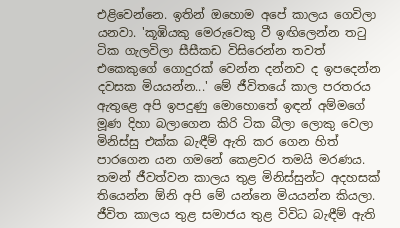එළිවෙන්නෙ. ඉතින් ඔහොම අපේ කාලය ගෙවිලා යනවා. 'කූඹියකු මෙරුවෙකු වී ඉඟිලෙන්න තටු ටික ගැලවිලා සීසීකඩ විසිරෙන්න තවත් එකෙකුගේ ගොදුරක් වෙන්න දන්නව ද ඉපදෙන්න දවසක මියයන්න...' මේ ජීවිතයේ කාල පරතරය ඇතුළෙ අපි ඉපදුණු මොහොතේ ඉඳන් අම්මගේ මූණ දිහා බලාගෙන කිරි ටික බීලා ලොකු වෙලා මිනිස්සු එක්ක බැඳීම් ඇති කර ගෙන හිත් පාරගෙන යන ගමනේ කෙළවර තමයි මරණය. තමන් ජීවත්වන කාලය තුළ මිනිස්සුන්ට අදහසක් තියෙන්න ඕනි අපි මේ යන්නෙ මියයන්න කියලා. ජීවිත කාලය තුළ සමාජය තුළ විවිධ බැඳීම් ඇති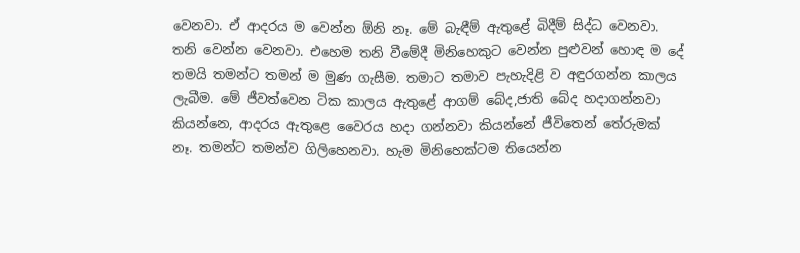වෙනවා. ඒ ආදරය ම වෙන්න ඕනි නෑ. මේ බැඳීම් ඇතුළේ බිදීම් සිද්ධ වෙනවා. තනි වෙන්න වෙනවා. එහෙම තනි වීමේදී මිනිහෙකුට වෙන්න පුළුවන් හොඳ ම දේ තමයි තමන්ට තමන් ම මුණ ගැසීම. තමාට තමාව පැහැදිළි ව අඳුරගන්න කාලය ලැබීම. මේ ජීවත්වෙන ටික කාලය ඇතුළේ ආගම් බේද,ජාති බේද හදාගන්නවා කියන්නෙ, ආදරය ඇතුළෙ වෛරය හදා ගන්නවා කියන්නේ ජීවිතෙන් තේරුමක් නෑ. තමන්ට තමන්ව ගිලිහෙනවා. හැම මිනිහෙක්ටම තියෙන්න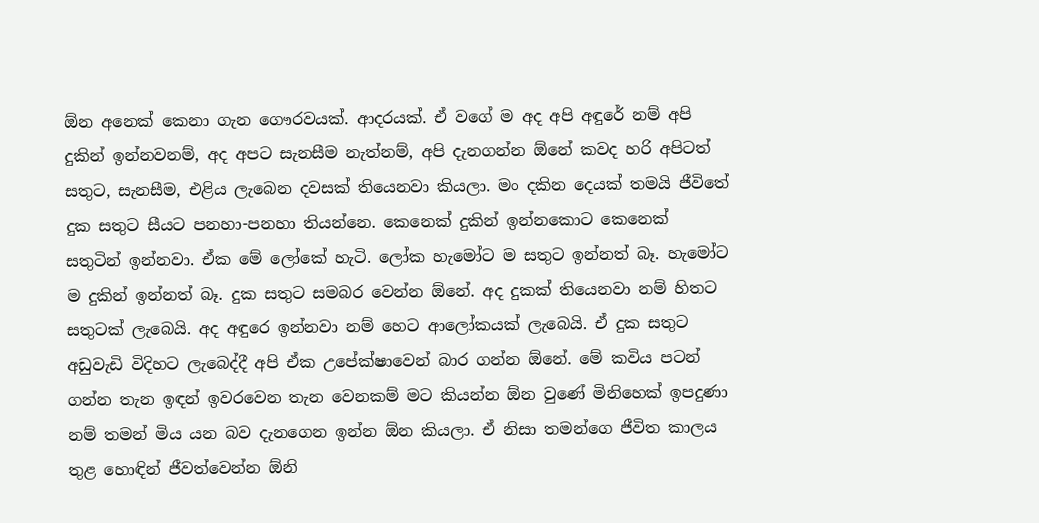ඕන අනෙක් කෙනා ගැන ගෞරවයක්. ආදරයක්. ඒ වගේ ම අද අපි අඳුරේ නම් අපි දුකින් ඉන්නවනම්, අද අපට සැනසීම නැත්නම්, අපි දැනගන්න ඕනේ කවද හරි අපිටත් සතුට, සැනසීම, එළිය ලැබෙන දවසක් තියෙනවා කියලා. මං දකින දෙයක් තමයි ජීවිතේ දුක සතුට සීයට පනහා-පනහා තියන්නෙ. කෙනෙක් දුකින් ඉන්නකොට කෙනෙක් සතුටින් ඉන්නවා. ඒක මේ ලෝකේ හැටි. ලෝක හැමෝට ම සතුට ඉන්නත් බෑ. හැමෝට ම දුකින් ඉන්නත් බෑ. දුක සතුට සමබර වෙන්න ඕනේ. අද දුකක් තියෙනවා නම් හිතට සතුටක් ලැබෙයි. අද අඳුරෙ ඉන්නවා නම් හෙට ආලෝකයක් ලැබෙයි. ඒ දුක සතුට අඩුවැඩි විදිහට ලැබෙද්දී අපි ඒක උපේක්ෂාවෙන් බාර ගන්න ඕනේ. මේ කවිය පටන් ගන්න තැන ඉඳන් ඉවරවෙන තැන වෙනකම් මට කියන්න ඕන වුණේ මිනිහෙක් ඉපදුණා නම් තමන් මිය යන බව දැනගෙන ඉන්න ඕන කියලා. ඒ නිසා තමන්ගෙ ජීවිත කාලය තුළ හොඳින් ජීවත්වෙන්න ඕනි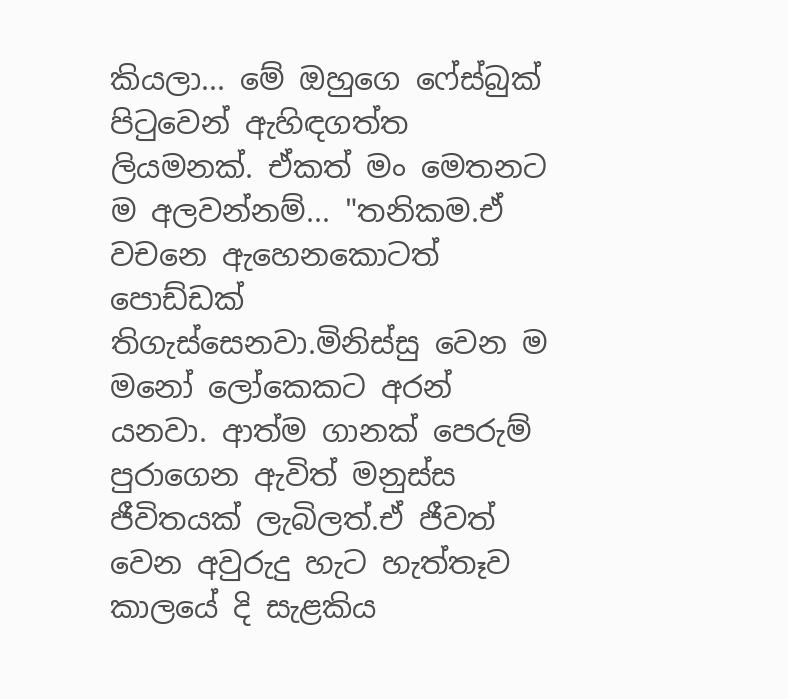කියලා... මේ ඔහුගෙ ෆේස්බුක් පිටුවෙන් ඇහිඳගත්ත ලියමනක්. ඒකත් මං මෙතනට ම අලවන්නම්... "තනිකම.ඒ වචනෙ ඇහෙනකොටත් පොඩ්ඩක් තිගැස්සෙනවා.මිනිස්සු වෙන ම මනෝ ලෝකෙකට අරන් යනවා. ආත්ම ගානක් පෙරුම් පුරාගෙන ඇවිත් මනුස්ස ජීවිතයක් ලැබිලත්.ඒ ජීවත් වෙන අවුරුදු හැට හැත්තෑව කාලයේ දි සැළකිය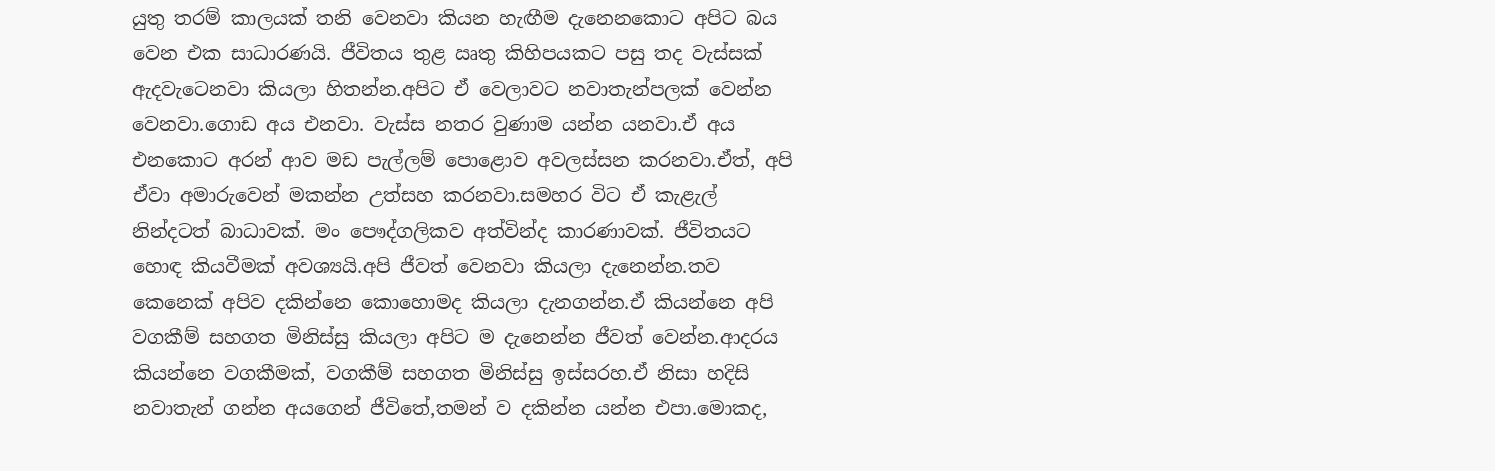යුතු තරම් කාලයක් තනි වෙනවා කියන හැඟීම දැනෙනකොට අපිට බය වෙන එක සාධාරණයි. ජීවිතය තුළ ඍතු කිහිපයකට පසු තද වැස්සක් ඇදවැටෙනවා කියලා හිතන්න.අපිට ඒ වෙලාවට නවාතැන්පලක් වෙන්න වෙනවා.ගොඩ අය එනවා. වැස්ස නතර වුණාම යන්න යනවා.ඒ අය එනකොට අරන් ආව මඩ පැල්ලම් පොළොව අවලස්සන කරනවා.ඒත්, අපි ඒවා අමාරුවෙන් මකන්න උත්සහ කරනවා.සමහර විට ඒ කැළැල් නින්දටත් බාධාවක්. මං පෞද්ගලිකව අත්වින්ද කාරණාවක්. ජීවිතයට හොඳ කියවීමක් අවශ්‍යයි.අපි ජීවත් වෙනවා කියලා දැනෙන්න.තව කෙනෙක් අපිව දකින්නෙ කොහොමද කියලා දැනගන්න.ඒ කියන්නෙ අපි වගකීම් සහගත මිනිස්සු කියලා අපිට ම දැනෙන්න ජීවත් වෙන්න.ආදරය කියන්නෙ වගකීමක්, වගකීම් සහගත මිනිස්සු ඉස්සරහ.ඒ නිසා හදිසි නවාතැන් ගන්න අයගෙන් ජීවිතේ,තමන් ව දකින්න යන්න එපා.මොකද,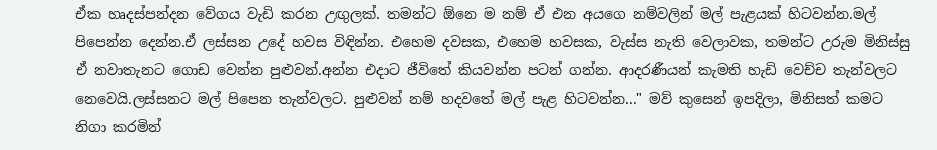ඒක හෘදස්පන්දන වේගය වැඩි කරන උඟුලක්. තමන්ට ඕනෙ ම නම් ඒ එන අයගෙ නම්වලින් මල් පැළයක් හිටවන්න.මල් පිපෙන්න දෙන්න.ඒ ලස්සන උදේ හවස විඳින්න. එහෙම දවසක, එහෙම හවසක, වැස්ස නැති වෙලාවක, තමන්ට උරුම මිනිස්සු ඒ නවාතැනට ගොඩ වෙන්න පුළුවන්.අන්න එදාට ජීවිතේ කියවන්න පටන් ගන්න. ආදරණීයන් කැමති හැඩි වෙච්ච තැන්වලට නෙවෙයි.ලස්සනට මල් පිපෙන තැන්වලට. පුළුවන් නම් හදවතේ මල් පැළ හිටවන්න..." මව් කුසෙන් ඉපදිලා, මිනිසත් කමට නිගා කරමින්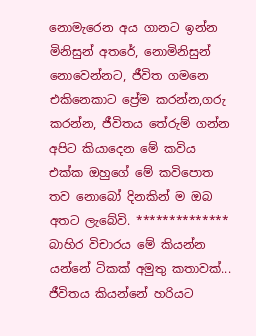නොමැරෙන අය ගානට ඉන්න මිනිසුන් අතරේ, නොමිනිසුන් නොවෙන්නට, ජීවිත ගමනෙ එකිනෙකාට ප්‍රේම කරන්න,ගරු කරන්න, ජීවිතය තේරුම් ගන්න අපිට කියාදෙන මේ කවිය එක්ක ඔහුගේ මේ කවිපොත තව නොබෝ දිනකින් ම ඔබ අතට ලැබේවි. ************** බාහිර විචාරය මේ කියන්න යන්නේ ටිකක් අමුතු කතාවක්... ජීවිතය කියන්නේ හරියට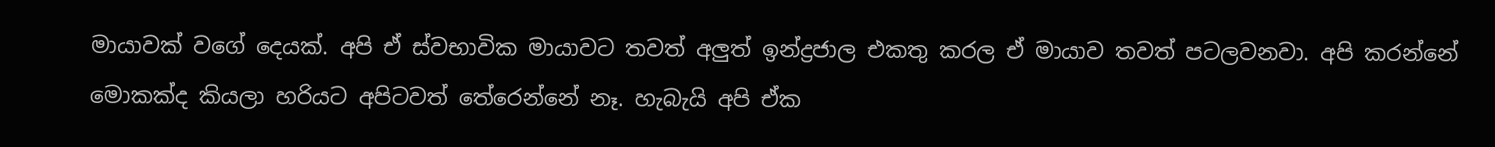මායාවක් වගේ දෙයක්. අපි ඒ ස්වභාවික මායාවට තවත් අලුත් ඉන්ද්‍රජාල එකතු කරල ඒ මායාව තවත් පටලවනවා. අපි කරන්නේ මොකක්ද කියලා හරියට අපිටවත් තේරෙන්නේ නෑ. හැබැයි අපි ඒක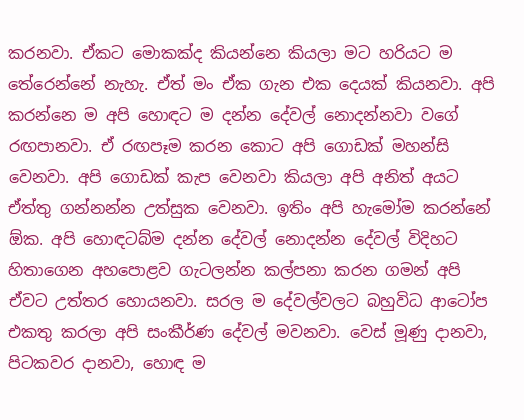කරනවා. ඒකට මොකක්ද කියන්නෙ කියලා මට හරියට ම තේරෙන්නේ නැහැ. ඒත් මං ඒක ගැන එක දෙයක් කියනවා. අපි කරන්නෙ ම අපි හොඳට ම දන්න දේවල් නොදන්නවා වගේ රඟපානවා. ඒ රඟපෑම කරන කොට අපි ගොඩක් මහන්සි වෙනවා. අපි ගොඩක් කැප වෙනවා කියලා අපි අනිත් අයට ඒත්තු ගන්නන්න උත්සුක වෙනවා. ඉතිං අපි හැමෝම කරන්නේ ඕක. අපි හොඳටබ්ම දන්න දේවල් නොදන්න දේවල් විදිහට හිතාගෙන අහපොළව ගැටලන්න කල්පනා කරන ගමන් අපි ඒවට උත්තර හොයනවා. සරල ම දේවල්වලට බහුවිධ ආටෝප එකතු කරලා අපි සංකීර්ණ දේවල් මවනවා. වෙස් මූණු දානවා, පිටකවර දානවා, හොඳ ම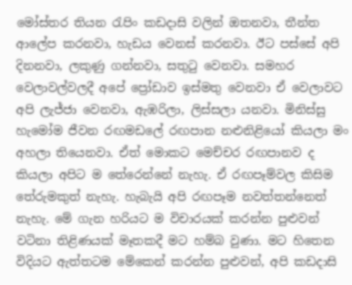මෝස්තර තියන රැපිං කඩදාසි වලින් ඔතනවා, තීන්ත ආලේප කරනවා, හැඩය වෙනස් කරනවා. ඊට පස්සේ අපි දිනනවා, ලකුණු ගන්නවා, සතුටු වෙනවා. සමහර වෙලාවල්වලදී අපේ ප්‍රෝඩාව ඉස්මතු වෙනවා ඒ වෙලාවට අපි ලැජ්ජා වෙනවා, ඇඹරිලා, ලිස්සලා යනවා. මිනිස්සු හැමෝම ජීවන රඟමඩලේ රඟපාන නළුනිළියෝ කියලා මං අහලා තියෙනවා. ඒත් මොකට මෙච්චර රඟපානව ද කියලා අපිට ම තේරෙන්නේ නැහැ. ඒ රඟපෑම්වල කිසිම තේරුමකුත් නැහැ. හැබැයි අපි රඟපෑම නවත්තන්නෙත් නැහැ. මේ ගැන හරියට ම විචාරයක් කරන්න පුළුවන් වටිනා තිළිණයක් මෑතකදී මට හම්බ වුණා. මට හිතෙන විදියට ඇත්තටම මේකෙන් කරන්න පුළුවන්, අපි කඩදාසි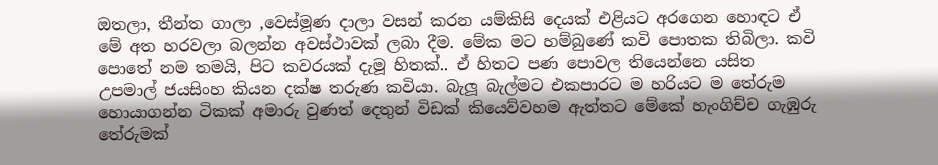ඔතලා, තීන්ත ගාලා ,වෙස්මූණ දාලා වසන් කරන යම්කිසි දෙයක් එළියට අරගෙන හොඳට ඒ මේ අත හරවලා බලන්න අවස්ථාවක් ලබා දීම. මේක මට හම්බුණේ කවි පොතක තිබිලා. කවි පොතේ නම තමයි, පිට කවරයක් දැමූ හිතක්.. ඒ හිතට පණ පොවල තියෙන්නෙ යසිත උපමාල් ජයසිංහ කියන දක්ෂ තරුණ කවියා. බැලූ බැල්මට එකපාරට ම හරියට ම තේරුම හොයාගන්න ටිකක් අමාරු වුණත් දෙතුන් විඩක් කියෙව්වහම ඇත්තට මේකේ හැංගිච්ච ගැඹුරු තේරුමක්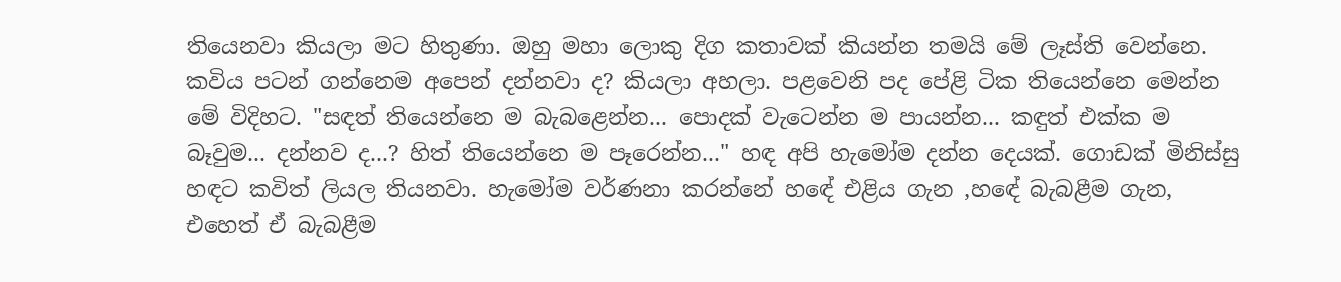තියෙනවා කියලා මට හිතුණා. ඔහු මහා ලොකු දිග කතාවක් කියන්න තමයි මේ ලෑස්ති වෙන්නෙ. කවිය පටන් ගන්නෙම අපෙන් දන්නවා ද? කියලා අහලා. පළවෙනි පද පේළි ටික තියෙන්නෙ මෙන්න මේ විදිහට. "සඳත් තියෙන්නෙ ම බැබළෙන්න... පොදක් වැටෙන්න ම පායන්න... කඳුත් එක්ක ම බෑවුම... දන්නව ද...? හිත් තියෙන්නෙ ම පෑරෙන්න..." හඳ අපි හැමෝම දන්න දෙයක්. ගොඩක් මිනිස්සු හඳට කවිත් ලියල තියනවා. හැමෝම වර්ණනා කරන්නේ හඳේ එළිය ගැන ,හඳේ බැබළීම ගැන, එහෙත් ඒ බැබළීම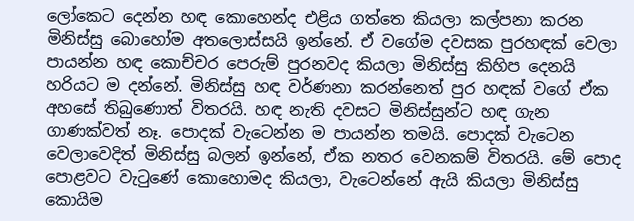ලෝකෙට දෙන්න හඳ කොහෙන්ද එළිය ගත්තෙ කියලා කල්පනා කරන මිනිස්සු බොහෝම අතලොස්සයි ඉන්නේ. ඒ වගේම දවසක පුරහඳක් වෙලා පායන්න හඳ කොච්චර පෙරුම් පුරනවද කියලා මිනිස්සු කිහිප දෙනයි හරියට ම දන්නේ. මිනිස්සු හඳ වර්ණනා කරන්නෙත් පුර හඳක් වගේ ඒක අහසේ තිබුණොත් විතරයි. හඳ නැති දවසට මිනිස්සුන්ට හඳ ගැන ගාණක්වත් නෑ. පොදක් වැටෙන්න ම පායන්න තමයි. පොදක් වැටෙන වෙලාවෙදිත් මිනිස්සු බලන් ඉන්නේ, ඒක නතර වෙනකම් විතරයි. මේ පොද පොළවට වැටුණේ කොහොමද කියලා, වැටෙන්නේ ඇයි කියලා මිනිස්සු කොයිම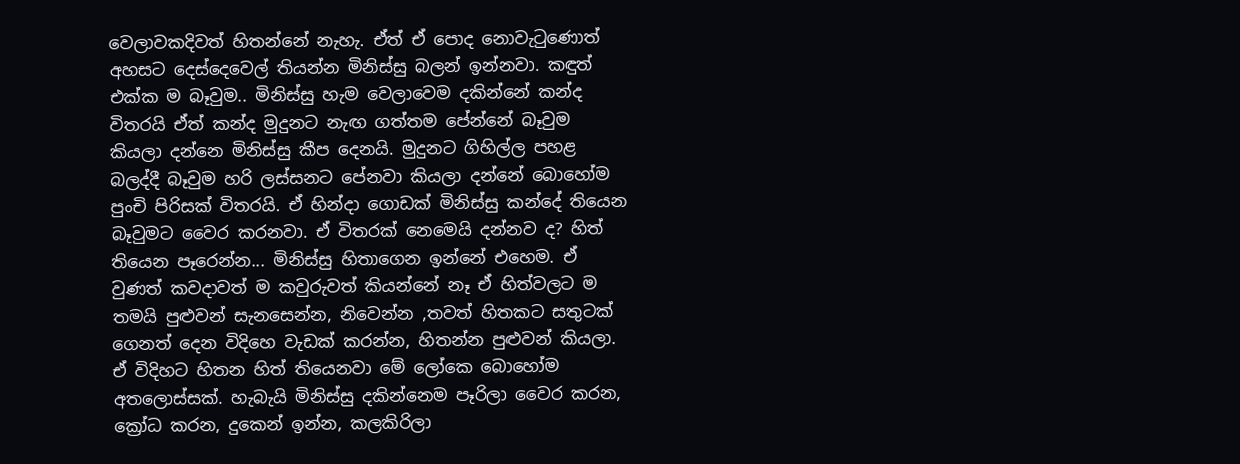වෙලාවකදිවත් හිතන්නේ නැහැ. ඒත් ඒ පොද නොවැටුණොත් අහසට දෙස්දෙවෙල් තියන්න මිනිස්සු බලන් ඉන්නවා. කඳුත් එක්ක ම බෑවුම.. මිනිස්සු හැම වෙලාවෙම දකින්නේ කන්ද විතරයි ඒත් කන්ද මුදුනට නැඟ ගත්තම පේන්නේ බෑවුම කියලා දන්නෙ මිනිස්සු කීප දෙනයි. මුදුනට ගිහිල්ල පහළ බලද්දී බෑවුම හරි ලස්සනට පේනවා කියලා දන්නේ බොහෝම පුංචි පිරිසක් විතරයි. ඒ හින්දා ගොඩක් මිනිස්සු කන්දේ තියෙන බෑවුමට වෛර කරනවා. ඒ විතරක් නෙමෙයි දන්නව ද? හිත් තියෙන පෑරෙන්න... මිනිස්සු හිතාගෙන ඉන්නේ එහෙම. ඒ වුණත් කවදාවත් ම කවුරුවත් කියන්නේ නෑ ඒ හිත්වලට ම තමයි පුළුවන් සැනසෙන්න, නිවෙන්න ,තවත් හිතකට සතුටක් ගෙනත් දෙන විදිහෙ වැඩක් කරන්න, හිතන්න පුළුවන් කියලා. ඒ විදිහට හිතන හිත් තියෙනවා මේ ලෝකෙ බොහෝම අතලොස්සක්. හැබැයි මිනිස්සු දකින්නෙම පෑරිලා වෛර කරන, ක්‍රෝධ කරන, දුකෙන් ඉන්න, කලකිරිලා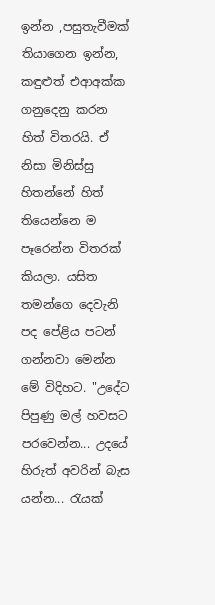ඉන්න ,පසුතැවීමක් තියාගෙන ඉන්න, කඳුළුත් එආඅක්ක ගනුදෙනු කරන හිත් විතරයි. ඒ නිසා මිනිස්සු හිතන්නේ හිත් තියෙන්නෙ ම පෑරෙන්න විතරක් කියලා. යසිත තමන්ගෙ දෙවැනි පද පේළිය පටන් ගන්නවා මෙන්න මේ විදිහට. "උදේට පිපුණු මල් හවසට පරවෙන්න... උදයේ හිරුත් අවරින් බැස යන්න... රැයක්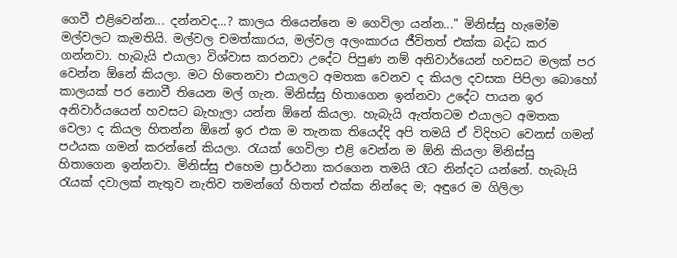ගෙවී එළිවෙන්න... දන්නවද...? කාලය තියෙන්නෙ ම ගෙවිලා යන්න..." මිනිස්සු හැමෝම මල්වලට කැමතියි. මල්වල චමත්කාරය, මල්වල අලංකාරය ජීවිතත් එක්ක බද්ධ කර ගන්නවා. හැබැයි එයාලා විශ්වාස කරනවා උදේට පිපුණ නම් අනිවාර්යෙන් හවසට මලක් පර වෙන්න ඕනේ කියලා. මට හිතෙනවා එයාලට අමතක වෙනව ද කියල දවසක පිපිලා බොහෝ කාලයක් පර නොවී තියෙන මල් ගැන. මිනිස්සු හිතාගෙන ඉන්නවා උදේට පායන ඉර අනිවාර්යයෙන් හවසට බැහැලා යන්න ඕනේ කියලා. හැබැයි ඇත්තටම එයාලට අමතක වෙලා ද කියල හිතන්න ඕනේ ඉර එක ම තැනක තියෙද්දි අපි තමයි ඒ විදිහට වෙනස් ගමන් පථයක ගමන් කරන්නේ කියලා. රැයක් ගෙවිලා එළි වෙන්න ම ඕනි කියලා මිනිස්සු හිතාගෙන ඉන්නවා. මිනිස්සු එහෙම ප්‍රාර්ථනා කරගෙන තමයි රෑට නින්දට යන්නේ. හැබැයි රැයක් දවාලක් නැතුව නැතිව තමන්ගේ හිතත් එක්ක නින්දෙ ම; අඳුරෙ ම ගිලිලා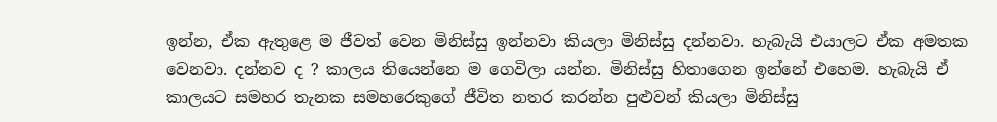ඉන්න, ඒක ඇතුළෙ ම ජීවත් වෙන මිනිස්සු ඉන්නවා කියලා මිනිස්සු දන්නවා. හැබැයි එයාලට ඒක අමතක වෙනවා. දන්නව ද ? කාලය තියෙන්නෙ ම ගෙවිලා යන්න. මිනිස්සු හිතාගෙන ඉන්නේ එහෙම. හැබැයි ඒ කාලයට සමහර තැනක සමහරෙකුගේ ජීවිත නතර කරන්න පුළුවන් කියලා මිනිස්සු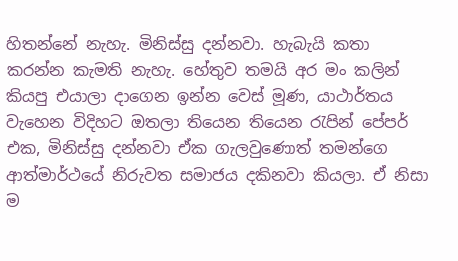හිතන්නේ නැහැ. මිනිස්සු දන්නවා. හැබැයි කතා කරන්න කැමති නැහැ. හේතුව තමයි අර මං කලින් කියපු එයාලා දාගෙන ඉන්න වෙස් මූණ, යාථාර්තය වැහෙන විදිහට ඔතලා තියෙන තියෙන රැපින් පේපර් එක, මිනිස්සු දන්නවා ඒක ගැලවුණොත් තමන්ගෙ ආත්මාර්ථයේ නිරුවත සමාජය දකිනවා කියලා. ඒ නිසා ම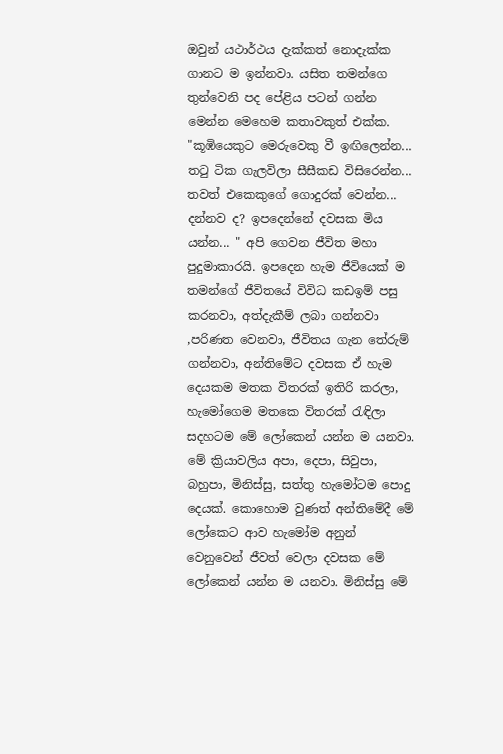ඔවුන් යථාර්ථය දැක්කත් නොදැක්ක ගානට ම ඉන්නවා. යසිත තමන්ගෙ තුන්වෙනි පද පේළිය පටන් ගන්න මෙන්න මෙහෙම කතාවකුත් එක්ක. "කූඹියෙකුට මෙරුවෙකු වී ඉඟිලෙන්න... තටු ටික ගැලවිලා සීසීකඩ විසිරෙන්න... තවත් එකෙකුගේ ගොදුරක් වෙන්න... දන්නව ද? ඉපදෙන්නේ දවසක මිය යන්න... " අපි ගෙවන ජීවිත මහා පුදුමාකාරයි. ඉපදෙන හැම ජීවියෙක් ම තමන්ගේ ජීවිතයේ විවිධ කඩඉම් පසු කරනවා, අත්දැකීම් ලබා ගන්නවා ,පරිණත වෙනවා, ජීවිතය ගැන තේරුම් ගන්නවා, අන්තිමේට දවසක ඒ හැම දෙයකම මතක විතරක් ඉතිරි කරලා, හැමෝගෙම මතකෙ විතරක් රැඳිලා සදහටම මේ ලෝකෙන් යන්න ම යනවා. මේ ක්‍රියාවලිය අපා, දෙපා, සිවුපා, බහුපා, මිනිස්සු, සත්තු හැමෝටම පොදු දෙයක්. කොහොම වුණත් අන්තිමේදී මේ ලෝකෙට ආව හැමෝම අනුන් වෙනුවෙන් ජීවත් වෙලා දවසක මේ ලෝකෙන් යන්න ම යනවා. මිනිස්සු මේ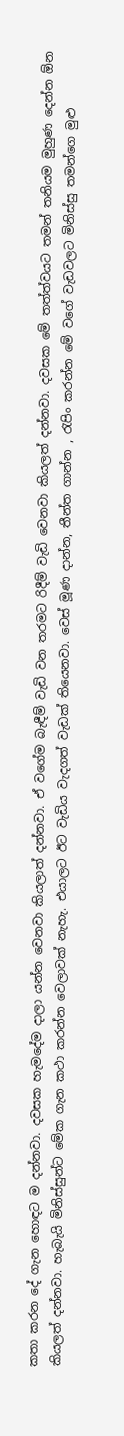කතා කරන දේ ගැන හොඳට ම දන්නවා. දවසක හැමදේම දාලා යන්න වෙනවා කියලාත් දන්නවා. ඒ වගේම බැඳීම් වැඩි වන තරමට රිදීම් වැඩි වෙනවා කියලත් දන්නවා. දවසක මේ තත්ත්වයට තමන් තනියම මුහුණ දෙන්න ඕන කියලත් දන්නවා. හැබැයි මිනිස්සුන්ට මේක ගැන කථා කරන්න වෙලාවක් නැහැ. එයාලට ඊට වැඩිය වැදගත් වැඩක් තියෙනවා. වෙස් මූණ දාන්න, තීන්ත ගාන්න , රැපිං කරන්න මේ වගේ වැඩවලට මිනිස්සු තමන්ගෙ මුළු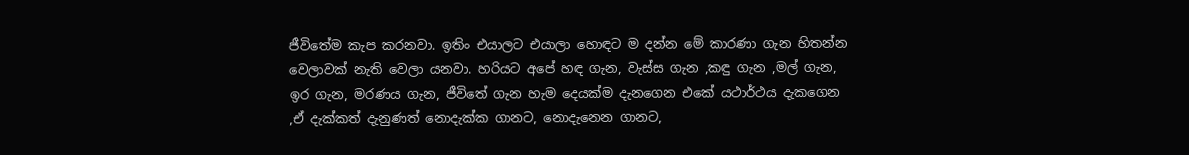ජීවිතේම කැප කරනවා. ඉතිං එයාලට එයාලා හොඳට ම දන්න මේ කාරණා ගැන හිතන්න වෙලාවක් නැති වෙලා යනවා. හරියට අපේ හඳ ගැන, වැස්ස ගැන ,කඳු ගැන ,මල් ගැන, ඉර ගැන, මරණය ගැන, ජීවිතේ ගැන හැම දෙයක්ම දැනගෙන එකේ යථාර්ථය දැකගෙන ,ඒ දැක්කත් දැනුණත් නොදැක්ක ගානට, නොදැනෙන ගානට,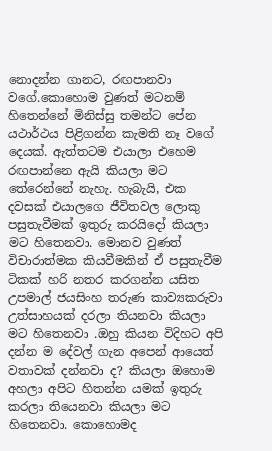නොදන්න ගානට, රඟපානවා වගේ.කොහොම වුණත් මටනම් හිතෙන්නේ මිනිස්සු තමන්ට පේන යථාර්ථය පිළිගන්න කැමති නෑ වගේ දෙයක්. ඇත්තටම එයාලා එහෙම රඟපාන්නෙ ඇයි කියලා මට තේරෙන්නේ නැහැ. හැබැයි, එක දවසක් එයාලගෙ ජීවිතවල ලොකු පසුතැවීමක් ඉතුරු කරයිදෝ කියලා මට හිතෙනවා. මොනව වුණත් විචාරාත්මක කියවීමකින් ඒ පසුතැවීම ටිකක් හරි නතර කරගන්න යසිත උපමාල් ජයසිංහ තරුණ කාව්‍යකරුවා උත්සාහයක් දරලා තියනවා කියලා මට හිතෙනවා .ඔහු කියන විදිහට අපි දන්න ම දේවල් ගැන අපෙන් ආයෙත් වතාවක් දන්නවා ද? කියලා ඔහොම අහලා අපිට හිතන්න යමක් ඉතුරු කරලා තියෙනවා කියලා මට හිතෙනවා. කොහොමද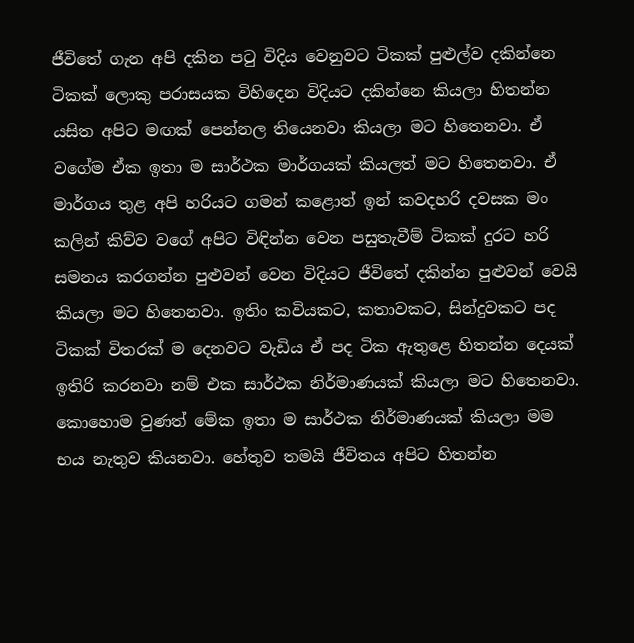ජීවිතේ ගැන අපි දකින පටු විදිය වෙනුවට ටිකක් පුළුල්ව දකින්නෙ ටිකක් ලොකු පරාසයක විහිදෙන විදියට දකින්නෙ කියලා හිතන්න යසිත අපිට මඟක් පෙන්නල තියෙනවා කියලා මට හිතෙනවා. ඒ වගේම ඒක ඉතා ම සාර්ථක මාර්ගයක් කියලත් මට හිතෙනවා. ඒ මාර්ගය තුළ අපි හරියට ගමන් කළොත් ඉන් කවදහරි දවසක මං කලින් කිව්ව වගේ අපිට විඳින්න වෙන පසුතැවීම් ටිකක් දුරට හරි සමනය කරගන්න පුළුවන් වෙන විදියට ජීවිතේ දකින්න පුළුවන් වෙයි කියලා මට හිතෙනවා. ඉතිං කවියකට, කතාවකට, සින්දුවකට පද ටිකක් විතරක් ම දෙනවට වැඩිය ඒ පද ටික ඇතුළෙ හිතන්න දෙයක් ඉතිරි කරනවා නම් එක සාර්ථක නිර්මාණයක් කියලා මට හිතෙනවා. කොහොම වුණත් මේක ඉතා ම සාර්ථක නිර්මාණයක් කියලා මම භය නැතුව කියනවා. හේතුව තමයි ජීවිතය අපිට හිතන්න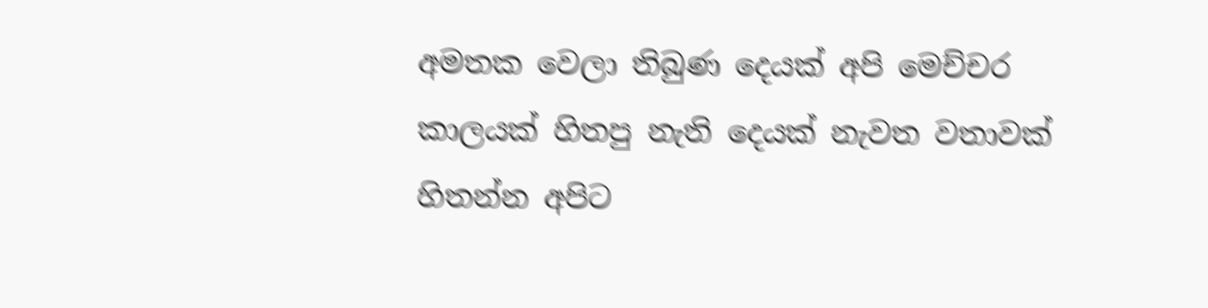අමතක වෙලා තිබුණ දෙයක් අපි මෙච්චර කාලයක් හිතපු නැති දෙයක් නැවත වතාවක් හිතන්න අපිට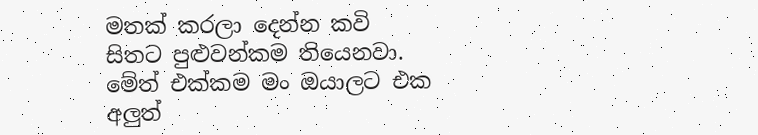මතක් කරලා දෙන්න කවි සිතට පුළුවන්කම තියෙනවා. මේත් එක්කම මං ඔයාලට එක අලුත්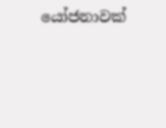යෝජනාවක්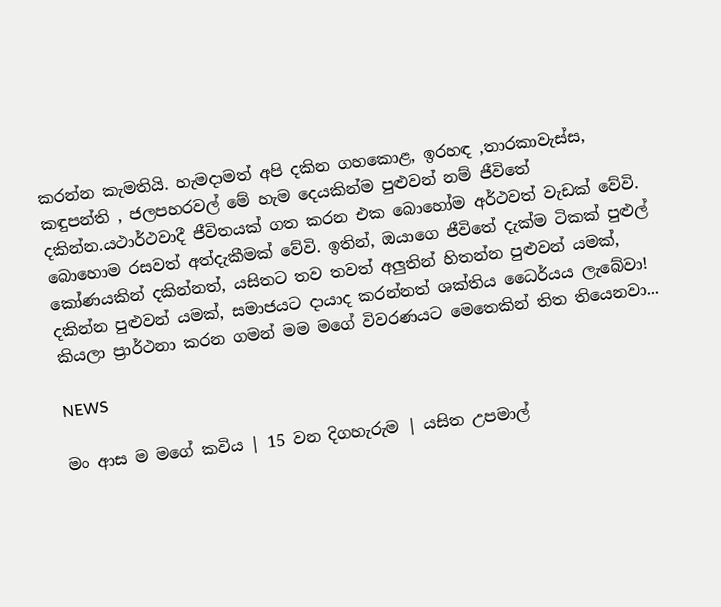කරන්න කැමතියි. හැමදාමත් අපි දකින ගහකොළ, ඉරහඳ ,තාරකාවැස්ස, කඳුපන්ති , ජලපහරවල් මේ හැම දෙයකින්ම පුළුවන් නම් ජීවිතේ දකින්න.යථාර්ථවාදී ජීවිතයක් ගත කරන එක බොහෝම අර්ථවත් වැඩක් වේවි. බොහොම රසවත් අත්දැකීමක් වේවි. ඉතින්, ඔයාගෙ ජීවිතේ දැක්ම ටිකක් පුළුල් කෝණයකින් දකින්නත්, යසිතට තව තවත් අලුතින් හිතන්න පුළුවන් යමක්, දකින්න පුළුවන් යමක්, සමාජයට දායාද කරන්නත් ශක්තිය ධෛර්යය ලැබේවා! කියලා ප්‍රාර්ථනා කරන ගමන් මම මගේ විවරණයට මෙතෙකින් තිත තියෙනවා...

NEWS

මං ආස ම මගේ කවිය | 15 වන දිගහැරුම | යසිත උපමාල්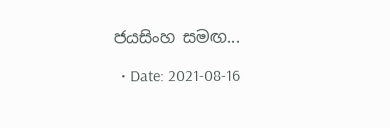ජයසිංහ සමඟ...

  • Date: 2021-08-16